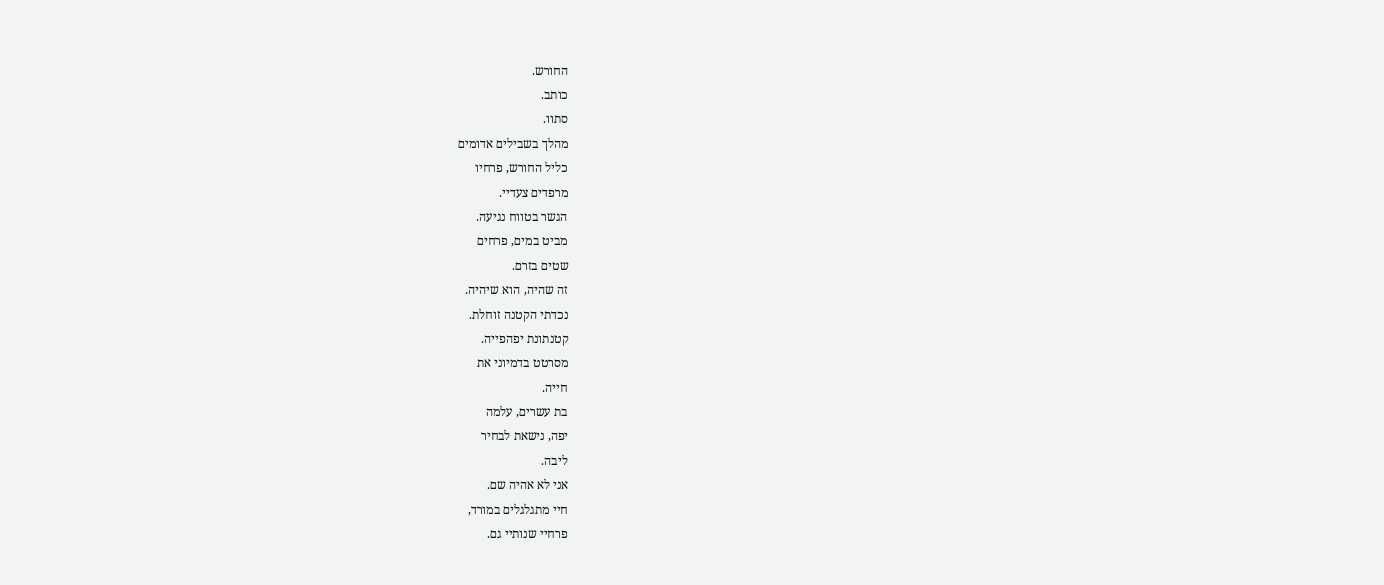החורש.
כותב.
סתוו.
מהלך בשבילים אדומים
כליל החורש, פרחיו
מרפדים צעדיי.
הגשר בטווח נגיעה.
מביט במים, פרחים
שטים בזרם.
זה שהיה, הוא שיהיה.
נכדתי הקטנה זוחלת.
קטנתונת יפהפייה.
מסרטט בדמיוני את
חייה.
בת עשרים, עלמה
יפה, נישאת לבחיר
ליבה.
אני לא אהיה שם.
חיי מתגלגלים במורד,
פרחיי שנותיי גם.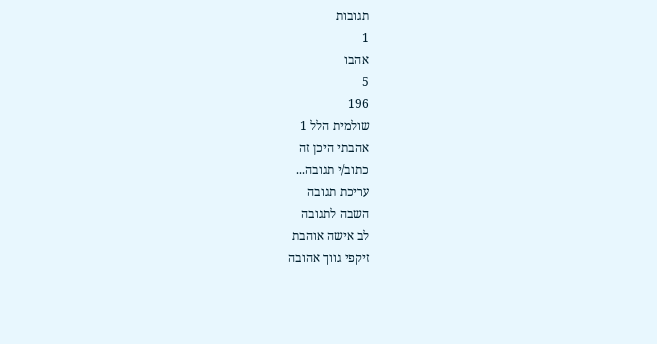תגובות
1
אהבו
5
196
שולמית הלל 1
אהבתי היכן זה
כתוב/י תגובה...
עריכת תגובה
השבה לתגובה
לב אישה אוהבת
זיקפי גווך אהובה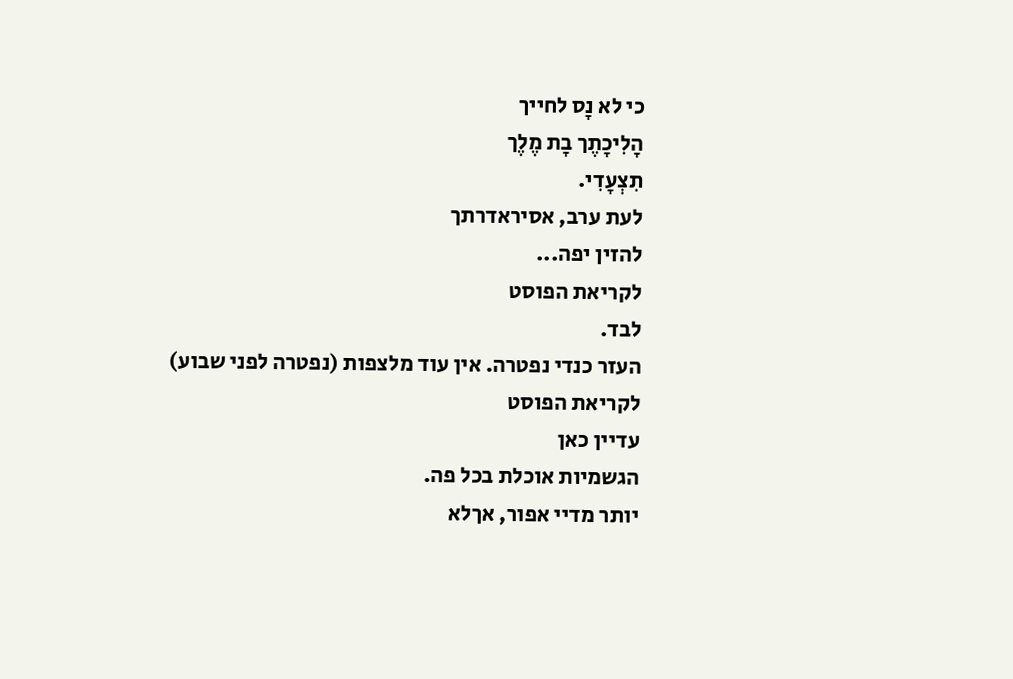כי לא נָס לחייך
הָלִיכָתֶך בָת מֶלֶך
תִצְעָדִי.
לעת ערב, אסיראדרתך
להזין יפה...
לקריאת הפוסט
לבד.
העזר כנדי נפטרה. אין עוד מלצפות (נפטרה לפני שבוע)
לקריאת הפוסט
עדיין כאן
הגשמיות אוכלת בכל פה.
יותר מדיי אפור, אךלא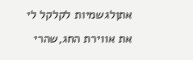אתןלגשמיות לקלקל לי
את אווירת החג,שהרי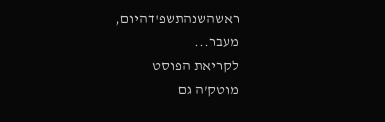ראשהשנהתשפ'דהיום,
מעבר...
לקריאת הפוסט
מוטק’ה גם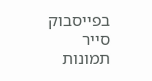בפייסבוק
סייר תמונות